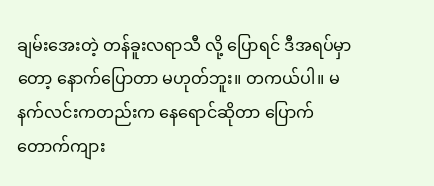ချမ်းအေးတဲ့ တန်ခူးလရာသီ လို့ ပြောရင် ဒီအရပ်မှာတော့ နောက်ပြောတာ မဟုတ်ဘူး။ တကယ်ပါ။ မနက်လင်းကတည်းက နေရောင်ဆိုတာ ပြောက်တောက်ကျား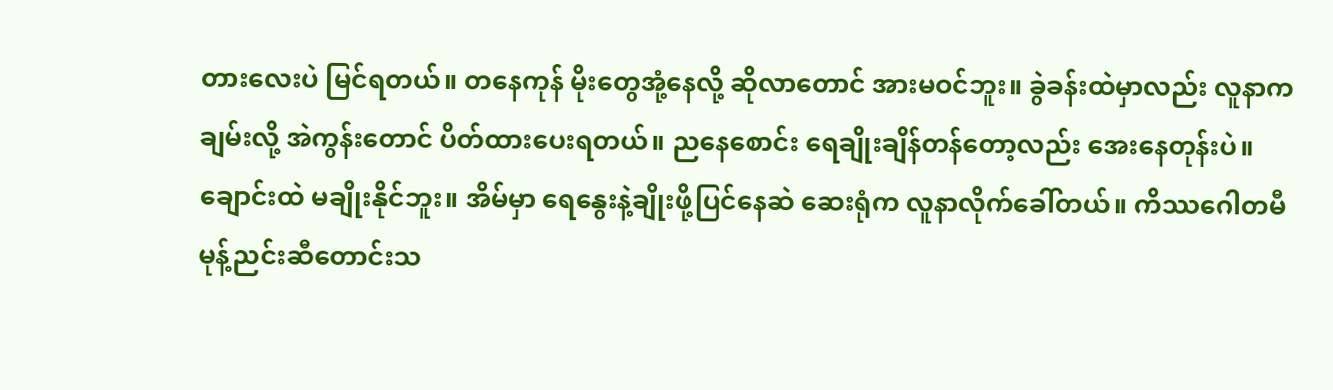တားလေးပဲ မြင်ရတယ်။ တနေကုန် မိုးတွေအုံ့နေလို့ ဆိုလာတောင် အားမဝင်ဘူး။ ခွဲခန်းထဲမှာလည်း လူနာကချမ်းလို့ အဲကွန်းတောင် ပိတ်ထားပေးရတယ်။ ညနေစောင်း ရေချိုးချိန်တန်တော့လည်း အေးနေတုန်းပဲ။ ချောင်းထဲ မချိုးနိုင်ဘူး။ အိမ်မှာ ရေနွေးနဲ့ချိုးဖို့ပြင်နေဆဲ ဆေးရုံက လူနာလိုက်ခေါ်တယ်။ ကိဿဂေါတမီ မုန့်ညင်းဆီတောင်းသ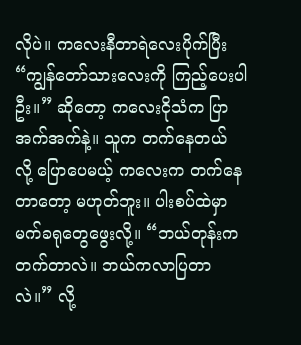လိုပဲ။ ကလေးနီတာရဲလေးပိုက်ပြီး “ကျွန်တော်သားလေးကို ကြည့်ပေးပါဦး။” ဆိုတော့ ကလေးငိုသံက ပြာအက်အက်နဲ့။ သူက တက်နေတယ် လို့ ပြောပေမယ့် ကလေးက တက်နေတာတော့ မဟုတ်ဘူး။ ပါးစပ်ထဲမှာ မက်ခရုတွေဖွေးလို့။ “ဘယ်တုန်းကတက်တာလဲ။ ဘယ်ကလာပြတာလဲ။” လို့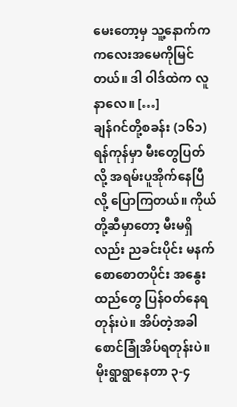မေးတော့မှ သူ့နောက်က ကလေးအမေကိုမြင်တယ်။ ဒါ ဝါဒ်ထဲက လူနာလေ။ […]
ချန်ဂင်တို့စခန်း (၁၆၁)
ရန်ကုန်မှာ မီးတွေပြတ်လို့ အရမ်းပူအိုက်နေပြီ လို့ ပြောကြတယ်။ ကိုယ်တို့ဆီမှာတော့ မီးမရှိလည်း ညခင်းပိုင်း မနက်စောစောတပိုင်း အနွေးထည်တွေ ပြန်ဝတ်နေရတုန်းပဲ။ အိပ်တဲ့အခါ စောင်ခြုံအိပ်ရတုန်းပဲ။ မိုးရွာရွာနေတာ ၃-၄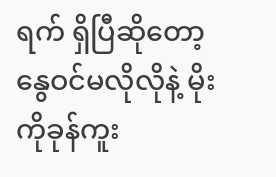ရက် ရှိပြီဆိုတော့ နွေဝင်မလိုလိုနဲ့ မိုးကိုခုန်ကူး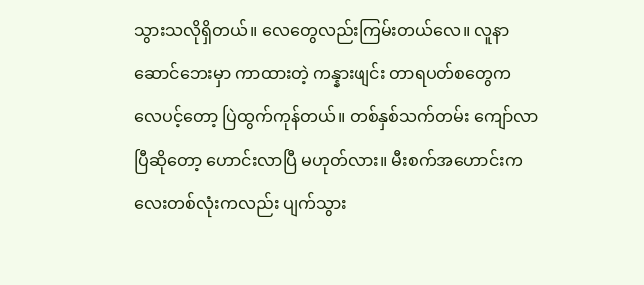သွားသလိုရှိတယ်။ လေတွေလည်းကြမ်းတယ်လေ။ လူနာဆောင်ဘေးမှာ ကာထားတဲ့ ကန္နားဖျင်း တာရပတ်စတွေက လေပင့်တော့ ပြဲထွက်ကုန်တယ်။ တစ်နှစ်သက်တမ်း ကျော်လာပြီဆိုတော့ ဟောင်းလာပြီ မဟုတ်လား။ မီးစက်အဟောင်းကလေးတစ်လုံးကလည်း ပျက်သွား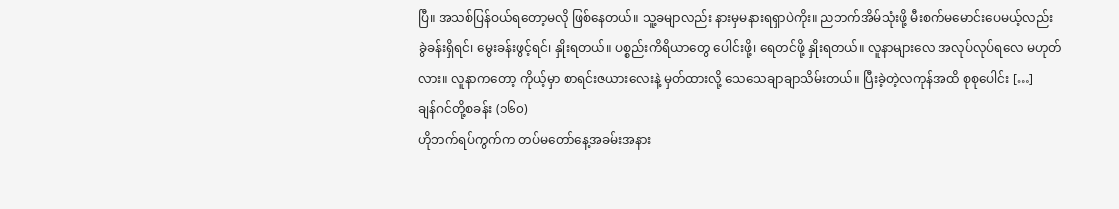ပြီ။ အသစ်ပြန်ဝယ်ရတော့မလို ဖြစ်နေတယ်။ သူ့ခမျာလည်း နားမှမနားရရှာပဲကိုး။ ညဘက်အိမ်သုံးဖို့ မီးစက်မမောင်းပေမယ့်လည်း ခွဲခန်းရှိရင်၊ မွေးခန်းဖွင့်ရင်၊ နှိုးရတယ်။ ပစ္စည်းကိရိယာတွေ ပေါင်းဖို့၊ ရေတင်ဖို့ နှိုးရတယ်။ လူနာများလေ အလုပ်လုပ်ရလေ မဟုတ်လား။ လူနာကတော့ ကိုယ့်မှာ စာရင်းဇယားလေးနဲ့ မှတ်ထားလို့ သေသေချာချာသိမ်းတယ်။ ပြီးခဲ့တဲ့လကုန်အထိ စုစုပေါင်း […]
ချန်ဂင်တို့စခန်း (၁၆၀)
ဟိုဘက်ရပ်ကွက်က တပ်မတော်နေ့အခမ်းအနား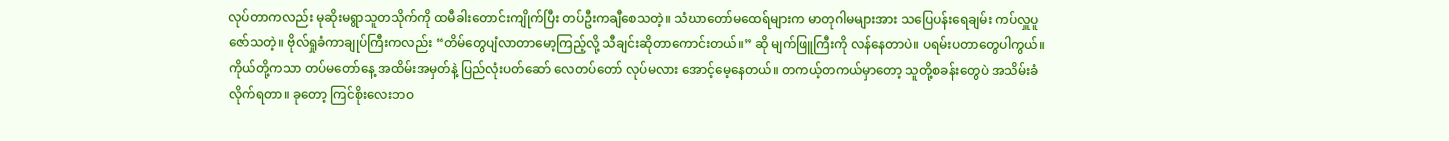လုပ်တာကလည်း မုဆိုးမရွာသူတသိုက်ကို ထမီခါးတောင်းကျိုက်ပြီး တပ်ဦးကချီစေသတဲ့။ သံဃာတော်မထေရ်များက မာတုဂါမများအား သပြေပန်းရေချမ်း ကပ်လှူပူဇော်သတဲ့။ ဗိုလ်ရှုခံကာချုပ်ကြီးကလည်း “တိမ်တွေပျံလာတာမော့ကြည့်လို့ သီချင်းဆိုတာကောင်းတယ်။” ဆို မျက်ဖြူကြီးကို လန်နေတာပဲ။ ပရမ်းပတာတွေပါကွယ်။ ကိုယ်တို့ကသာ တပ်မတော်နေ့ အထိမ်းအမှတ်နဲ့ ပြည်လုံးပတ်ဆော် လေတပ်တော် လုပ်မလား အောင့်မေ့နေတယ်။ တကယ့်တကယ်မှာတော့ သူတို့စခန်းတွေပဲ အသိမ်းခံလိုက်ရတာ။ ခုတော့ ကြင်စိုးလေးဘဝ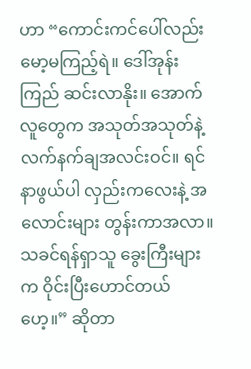ဟာ “ကောင်းကင်ပေါ်လည်း မော့မကြည့်ရဲ။ ဒေါ်အုန်းကြည် ဆင်းလာနိုး။ အောက်လူတွေက အသုတ်အသုတ်နဲ့ လက်နက်ချအလင်းဝင်။ ရင်နာဖွယ်ပါ လှည်းကလေးနဲ့ အလောင်းများ တွန်းကာအလာ။ သခင်ရန်ရှာသူ ခွေးကြီးများက ဝိုင်းပြီးဟောင်တယ်ဟေ့။” ဆိုတာ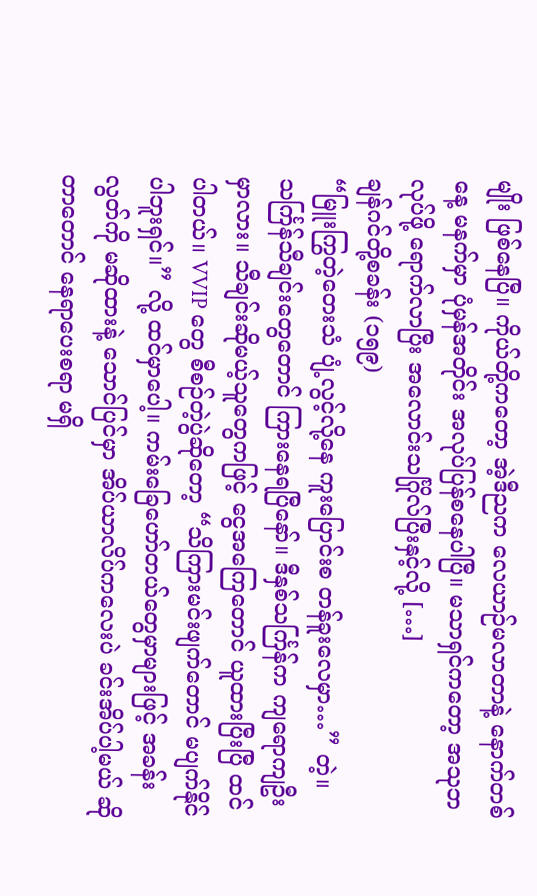မျိုး ဖြစ်နေပြီ။ ကိုယ်တို့ကတော့ အဲ့ဒီညက လေယာဉ်မလာတာနဲ့ နောက်တစ်နေ့ မနက်မှာ ပုံမှန်အတိုင်း အလုပ်ပြန်စနေပါပြီ။ မသာရှင်ကတော့ အသုဘလုပ်ဖို့ ရောက်လာပြီး အလောင်းသင်္ဂြိုလ်ပြီးနှင့်လို့ […]
ချန်ဂင်တို့စခန်း (၁၅၉)
“မြူးကြွတဲ့တေးသံ ပျံ့လွင့်လို့နေ ကူးပြောင်းစ တန်ခူးလေမှာ…” တဲ့။ သင်္ကြန်သီချင်းတွေတောင် ကြားနေရပြီနော်။ ဒီနှစ်သင်္ကြန်က ကျရောကျဦးမှာလား။ သီချင်းဆိုမယ့်သူတွေကဖြင့် ငွေအကြေတောင် ယူထားပြီးပြီ ထင်ပါတယ်။ VVIP တွေ စီစဉ်တဲ့ပွဲဆိုတော့ “သိကြားမင်းဖျက်တောင် မပျက်နိုင်ပါဘူးရှင်။” လို့ ထင်မှာပေါ့။ ကမ်းခြေဟော်တယ်တွေမှာများဖြင့် အခန်းလွတ်ကို မဆိုထားနဲ့ သောင်ပြင်မှာ အိပ်ယာလိပ်ကလေးပဲ ခင်းအိပ်ပါ့မယ် ဆိုတာတောင် နေရာပေးစရာ မရှိ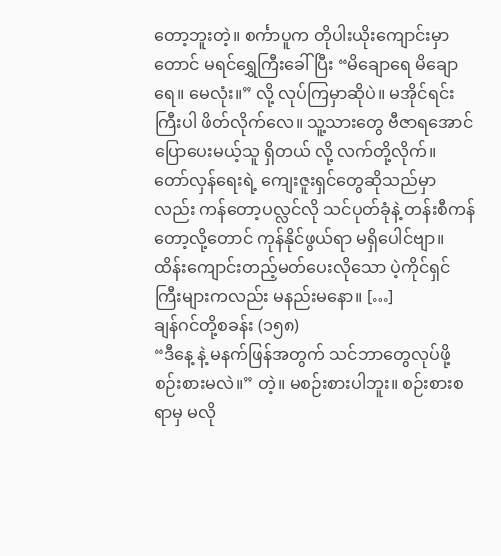တော့ဘူးတဲ့။ စင်္ကာပူက တိုပါးယိုးကျောင်းမှာတောင် မရင်ရွှေကြီးခေါ်ပြီး “မိချောရေ မိချောရေ။ မေလုံး။” လို့ လုပ်ကြမှာဆိုပဲ။ မအိုင်ရင်းကြီးပါ ဖိတ်လိုက်လေ။ သူ့သားတွေ ဗီဇာရအောင် ပြောပေးမယ့်သူ ရှိတယ် လို့ လက်တို့လိုက်။ တော်လှန်ရေးရဲ့ ကျေးဇူးရှင်တွေဆိုသည်မှာလည်း ကန်တော့ပလ္လင်လို သင်ပုတ်ခုံနဲ့ တန်းစီကန်တော့လို့တောင် ကုန်နိုင်ဖွယ်ရာ မရှိပေါင်ဗျာ။ ထိန်းကျောင်းတည့်မတ်ပေးလိုသော ပဲ့ကိုင်ရှင်ကြီးများကလည်း မနည်းမနော။ […]
ချန်ဂင်တို့စခန်း (၁၅၈)
“ဒီနေ့ နဲ့ မနက်ဖြန်အတွက် သင်ဘာတွေလုပ်ဖို့ စဉ်းစားမလဲ။” တဲ့။ မစဉ်းစားပါဘူး။ စဉ်းစားစရာမှ မလို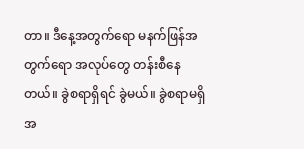တာ။ ဒီနေ့အတွက်ရော မနက်ဖြန်အတွက်ရော အလုပ်တွေ တန်းစီနေတယ်။ ခွဲစရာရှိရင် ခွဲမယ်။ ခွဲစရာမရှိ အ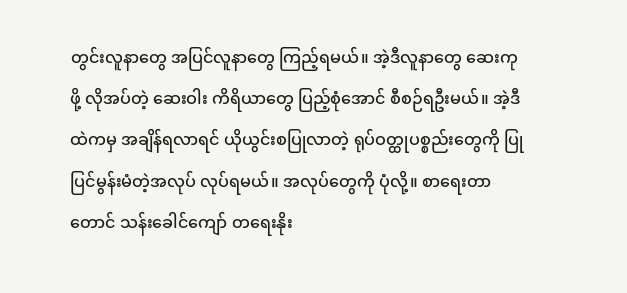တွင်းလူနာတွေ အပြင်လူနာတွေ ကြည့်ရမယ်။ အဲ့ဒီလူနာတွေ ဆေးကုဖို့ လိုအပ်တဲ့ ဆေးဝါး ကိရိယာတွေ ပြည့်စုံအောင် စီစဉ်ရဦးမယ်။ အဲ့ဒီထဲကမှ အချိန်ရလာရင် ယိုယွင်းစပြုလာတဲ့ ရုပ်ဝတ္ထုပစ္စည်းတွေကို ပြုပြင်မွန်းမံတဲ့အလုပ် လုပ်ရမယ်။ အလုပ်တွေကို ပုံလို့။ စာရေးတာတောင် သန်းခေါင်ကျော် တရေးနိုး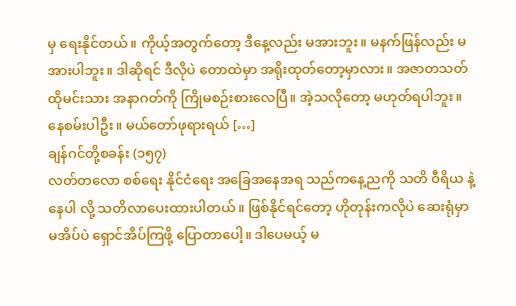မှ ရေးနိုင်တယ်။ ကိုယ့်အတွက်တော့ ဒီနေ့လည်း မအားဘူး။ မနက်ဖြန်လည်း မအားပါဘူး။ ဒါဆိုရင် ဒီလိုပဲ တောထဲမှာ အရိုးထုတ်တော့မှာလား။ အဇာတသတ် ထိုမင်းသား အနာဂတ်ကို ကြိုမစဉ်းစားလေပြီ။ အဲ့သလိုတော့ မဟုတ်ရပါဘူး။ နေစမ်းပါဦး။ မယ်တော်ဖုရားရယ် […]
ချန်ဂင်တို့စခန်း (၁၅၇)
လတ်တလော စစ်ရေး နိုင်ငံရေး အခြေအနေအရ သည်ကနေ့ညကို သတိ ဝီရိယ နဲ့ နေပါ လို့ သတိလာပေးထားပါတယ်။ ဖြစ်နိုင်ရင်တော့ ဟိုတုန်းကလိုပဲ ဆေးရုံမှာ မအိပ်ပဲ ရှောင်အိပ်ကြဖို့ ပြောတာပေါ့။ ဒါပေမယ့် မ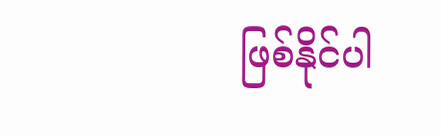ဖြစ်နိုင်ပါ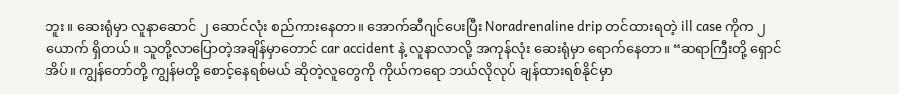ဘူး။ ဆေးရုံမှာ လူနာဆောင် ၂ ဆောင်လုံး စည်ကားနေတာ။ အောက်ဆီဂျင်ပေးပြီး Noradrenaline drip တင်ထားရတဲ့ ill case ကိုက ၂ ယောက် ရှိတယ်။ သူတို့လာပြောတဲ့အချိန်မှာတောင် car accident နဲ့ လူနာလာလို့ အကုန်လုံး ဆေးရုံမှာ ရောက်နေတာ။ “ဆရာကြီးတို့ ရှောင်အိပ်။ ကျွန်တော်တို့ ကျွန်မတို့ စောင့်နေရစ်မယ် ဆိုတဲ့လူတွေကို ကိုယ်ကရော ဘယ်လိုလုပ် ချန်ထားရစ်နိုင်မှာ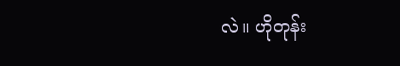လဲ။ ဟိုတုန်း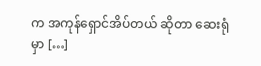က အကုန်ရှောင်အိပ်တယ် ဆိုတာ ဆေးရုံမှာ […]